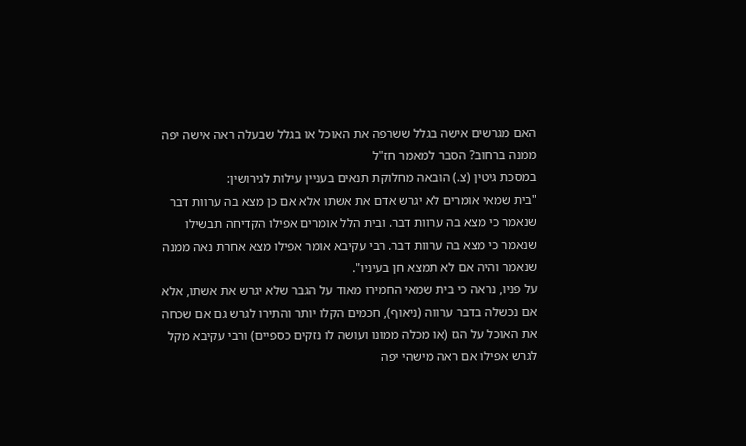האם מגרשים אישה בגלל ששרפה את האוכל או בגלל שבעלה ראה אישה יפה ממנה ברחוב? הסבר למאמר חז"ל
במסכת גיטין (צ.) הובאה מחלוקת תנאים בעניין עילות לגירושין:
"בית שמאי אומרים לא יגרש אדם את אשתו אלא אם כן מצא בה ערוות דבר שנאמר כי מצא בה ערוות דבר. ובית הלל אומרים אפילו הקדיחה תבשילו שנאמר כי מצא בה ערוות דבר. רבי עקיבא אומר אפילו מצא אחרת נאה ממנה שנאמר והיה אם לא תמצא חן בעיניו".
על פניו, נראה כי בית שמאי החמירו מאוד על הגבר שלא יגרש את אשתו, אלא אם נכשלה בדבר ערווה (ניאוף), חכמים הקלו יותר והתירו לגרש גם אם שכחה את האוכל על הגז (או מכלה ממונו ועושה לו נזקים כספיים) ורבי עקיבא מקל לגרש אפילו אם ראה מישהי יפה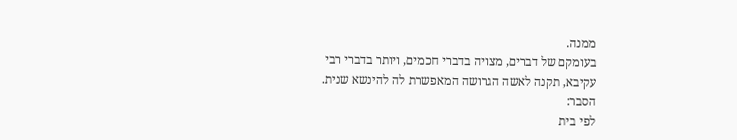ממנה.
בעומקם של דברים, מצויה בדברי חכמים, ויותר בדברי רבי עקיבא, תקנה לאשה הגרושה המאפשרת לה להינשא שנית. הסבר:
לפי בית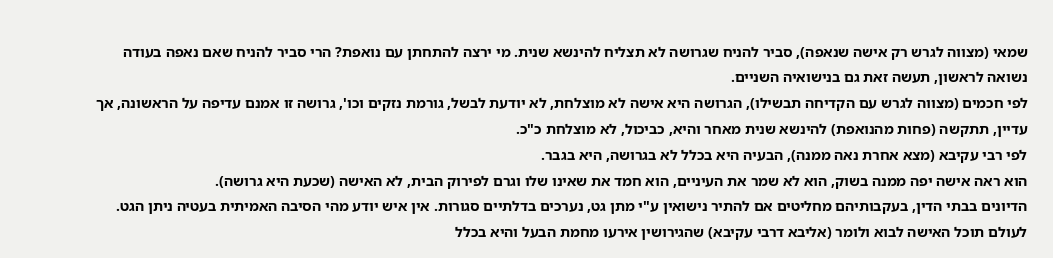שמאי (מצווה לגרש רק אישה שנאפה), סביר להניח שגרושה לא תצליח להינשא שנית. מי ירצה להתחתן עם נואפת? הרי סביר להניח שאם נאפה בעודה נשואה לראשון, תעשה זאת גם בנישואיה השניים.
לפי חכמים (מצווה לגרש עם הקדיחה תבשילו), הגרושה היא אישה לא מוצלחת, לא יודעת לבשל, גורמת נזקים וכו', גרושה זו אמנם עדיפה על הראשונה, אך עדיין, תתקשה (פחות מהנואפת) להינשא שנית מאחר והיא, כביכול, לא מוצלחת כ"כ.
לפי רבי עקיבא (מצא אחרת נאה ממנה), הבעיה היא בכלל לא בגרושה, היא בגבר.
הוא ראה אישה יפה ממנה בשוק, הוא לא שמר את העיניים, הוא חמד את שאינו שלו וגרם לפירוק הבית, לא האישה (שכעת היא גרושה).
הדיונים בבתי הדין, בעקבותיהם מחליטים אם להתיר נישואין ע"י מתן גט, נערכים בדלתיים סגורות. אין איש יודע מהי הסיבה האמיתית בעטיה ניתן הגט.
לעולם תוכל האישה לבוא ולומר (אליבא דרבי עקיבא) שהגירושין אירעו מחמת הבעל והיא בכלל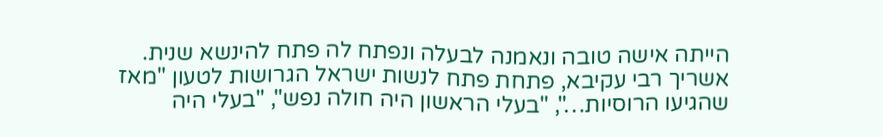הייתה אישה טובה ונאמנה לבעלה ונפתח לה פתח להינשא שנית.
אשריך רבי עקיבא, פתחת פתח לנשות ישראל הגרושות לטעון "מאז שהגיעו הרוסיות…", "בעלי הראשון היה חולה נפש", "בעלי היה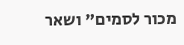מכור לסמים" ושאר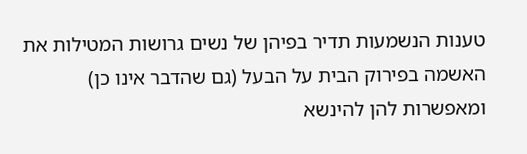טענות הנשמעות תדיר בפיהן של נשים גרושות המטילות את האשמה בפירוק הבית על הבעל (גם שהדבר אינו כן) ומאפשרות להן להינשא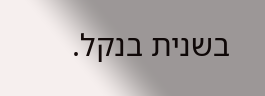בשנית בנקל.